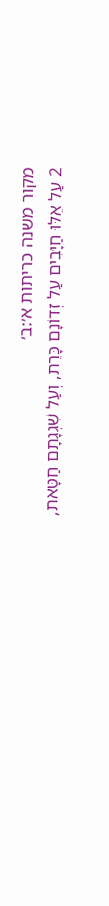מקור משנה כריתות א׳:ב׳
2 עַל אֵלּוּ חַיָּבִים עַל זְדוֹנָם כָּרֵת, וְעַל שִׁגְגָתָם חַטָּאת,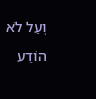וְעַל לֹא הוֹדַע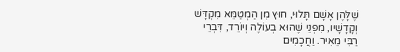שֶׁלָּהֶן אָשָׁם תָּלוּי, חוּץ מִן הַמְטַמֵּא מִקְדָּשׁ וְקָדָשָׁיו, מִפְנֵי שֶׁהוּא בְעוֹלֶה וְיוֹרֵד, דִּבְרֵי רַבִּי מֵאִיר. וַחֲכָמִים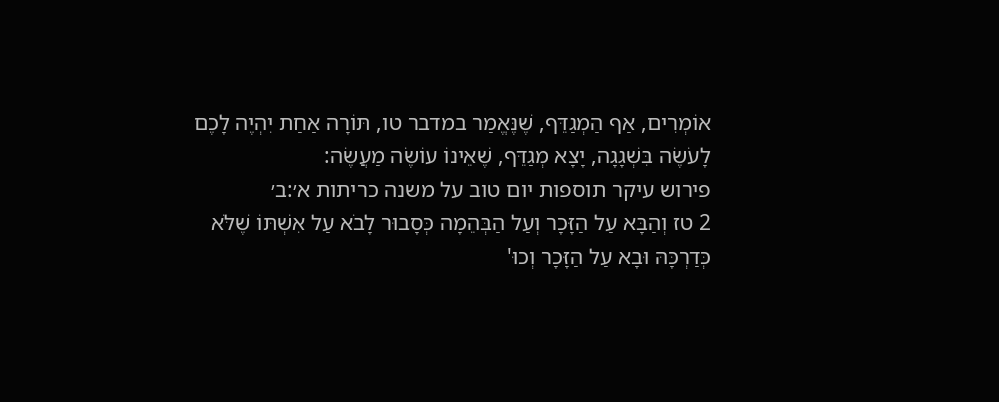אוֹמְרִים, אַף הַמְגַדֵּף, שֶׁנֶּאֱמַר במדבר טו, תּוֹרָה אַחַת יִהְיֶה לָכֶם לָעֹשֶׂה בִּשְׁגָגָה, יָצָא מְגַדֵּף, שֶׁאֵינוֹ עוֹשֶׂה מַעֲשֶׂה:
פירוש עיקר תוספות יום טוב על משנה כריתות א׳:ב׳
2 טז וְהַבָּא עַל הַזָּכָר וְעַל הַבְּהֵמָה כְּסָבוּר לָבֹא עַל אִשְׁתּוֹ שֶׁלֹּא כְּדַרְכָּהּ וּבָא עַל הַזָּכָר וְכוּ'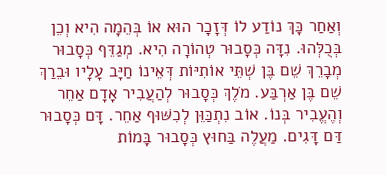וְאַחַר כָּךְ נוֹדַע לוֹ דְּזָכָר הוּא אוֹ בְּהֵמָה הִיא וְכֵן בְּכֻלְּהוּ. נִדָּה כְּסָבוּר טְהוֹרָה הִיא. מְגַדֵּף כְּסָבוּר מְבָרֵךְ שֵׁם בֶּן שְׁתֵּי אוֹתִיּוֹת דְּאֵינוֹ חַיָּב עָלָיו וּבֵרַךְ שֵׁם בֶּן אַרְבַּע. מֹלֶךְ כְּסָבוּר לְהַעֲבִיר אָדָם אַחֵר וְהֶעֱבִיר בְּנוֹ. אוֹב נִתְכַּוֵּן לְכִשּׁוּף אַחֵר. דָּם כְּסָבוּר דַּם דָּגִים. מַעֲלֶה בַּחוּץ כְּסָבוּר בָּמוֹת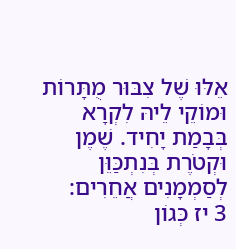אֵלּוּ שֶׁל צִבּוּר מֻתָּרוֹת וּמוֹקֵי לֵיהּ לִקְרָא בְּבָמַת יָחִיד. שֶׁמֶן וּקְטֹרֶת בְּנִתְכַּוֵּן לְסַמְמָנִים אֲחֵרִים:
3 יז כְּגוֹן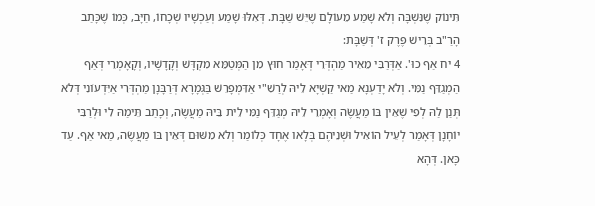תִּינוֹק שֶׁנִּשְׁבָּה וְלֹא שָׁמַע מֵעוֹלָם שֶׁיֵּשׁ שַׁבָּת. דְּאִלּוּ שָׁמַע וְעַכְשָׁיו שְׁכָחוֹ, חַיָּב, כְּמוֹ שֶׁכָּתַב הָרַ"ב בְּרֵישׁ פֶּרֶק ז' דְּשַׁבָּת:
4 יח אַף כוּ'. אַדְּרַבִּי מֵאִיר מַהְדְּרֵי דְּאָמַר חוּץ מִן הַמְּטַמֵּא מִקְדָּשׁ וְקָדָשָׁיו, וְקָאָמְרֵי דְּאַף הַמְגַדֵּף נַמִּי. וְלֹא יָדַעְנָא מַאי קַשְׁיָא לֵיהּ לְרַשִׁ"י אַדִּמְפָרֵשׁ בַּגְּמָרָא דְּרַבָּנָן מַהְדְּרִי אַיִּדְעוֹנִי דְּלֹא תְּנַן לַהּ לְפִי שֶׁאֵין בּוֹ מַעֲשֶׂה וְאָמְרֵי לֵיהּ מְגַדֵּף נַמִּי לֵית בֵּיהּ מַעֲשֶׂה, וְכָתַב תֵּימַהּ לִי וּלְרַבִּי יוֹחָנָן דְּאָמַר לְעֵיל הוֹאִיל וּשְׁנֵיהֶם בְּלָאו אֶחָד כְּלוֹמַר וְלֹא מִשּׁוּם דְּאֵין בּוֹ מַעֲשֶׂה, מַאי אַף. עַד כָּאן. דְּהָא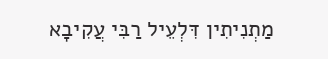מַתְנִיתִין דִּלְעֵיל רַבִּי עֲקִיבָא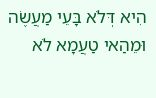הִיא דְּלֹא בָּעֵי מַעֲשֶׂה וּמֵהַאי טַעֲמָא לֹא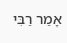אָמַר רַבִּי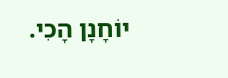יוֹחָנָן הָכִי.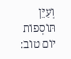וְעַיֵּן תּוֹסְפוֹת יוֹם טוֹב: